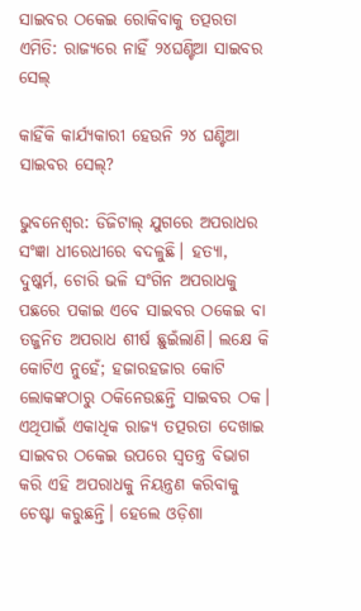ସାଇବର ଠକେଇ ରୋକିବାକୁ ତତ୍ପରତା ଏମିତି: ରାଜ୍ୟରେ ନାହିଁ ୨୪ଘଣ୍ଟିଆ ସାଇବର ସେଲ୍

କାହିଁକି କାର୍ଯ୍ୟକାରୀ ହେଉନି ୨୪ ଘଣ୍ଟିଆ ସାଇବର ସେଲ୍?

ଭୁବନେଶ୍ବର: ଡିଜିଟାଲ୍ ଯୁଗରେ ଅପରାଧର ସଂଜ୍ଞା ଧୀରେଧୀରେ ବଦଳୁଛି। ହତ୍ୟା, ଦୁଷ୍କର୍ମ, ଚୋରି ଭଳି ସଂଗିନ ଅପରାଧକୁ ପଛରେ ପକାଇ ଏବେ ସାଇବର ଠକେଇ ବା ତଜ୍ଜନିତ ଅପରାଧ ଶୀର୍ଷ ଛୁଇଁଲାଣି। ଲକ୍ଷେ କି କୋଟିଏ ନୁହେଁ; ହଜାରହଜାର କୋଟି ଲୋକଙ୍କଠାରୁ ଠକିନେଉଛନ୍ତି ସାଇବର ଠକ। ଏଥିପାଇଁ ଏକାଧିକ ରାଜ୍ୟ ତତ୍ପରତା ଦେଖାଇ ସାଇବର ଠକେଇ ଉପରେ ସ୍ବତନ୍ତ୍ର ବିଭାଗ କରି ଏହି ଅପରାଧକୁ ନିୟନ୍ତ୍ରଣ କରିବାକୁ ଚେଷ୍ଟା କରୁଛନ୍ତି। ହେଲେ ଓଡ଼ିଶା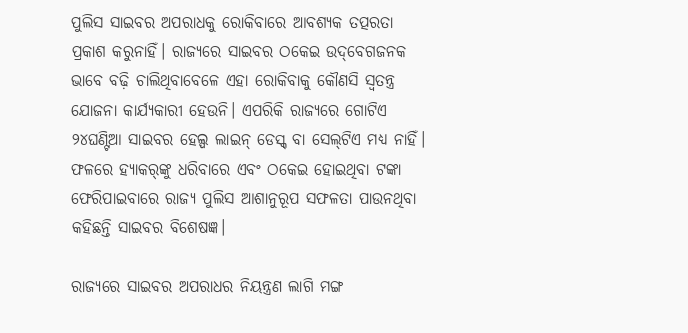ପୁଲିସ ସାଇବର ଅପରାଧକୁ ରୋକିବାରେ ଆବଶ୍ୟକ ତତ୍ପରତା ପ୍ରକାଶ କରୁନାହିଁ। ରାଜ୍ୟରେ ସାଇବର ଠକେଇ ଉଦ୍‌ବେଗଜନକ ଭାବେ ବଢ଼ି ଚାଲିଥିବାବେଳେ ଏହା ରୋକିବାକୁ କୌଣସି ସ୍ବତନ୍ତ୍ର ଯୋଜନା କାର୍ଯ୍ୟକାରୀ ହେଉନି। ଏପରିକି ରାଜ୍ୟରେ ଗୋଟିଏ ୨୪ଘଣ୍ଟିଆ ସାଇବର ହେଲ୍ପ ଲାଇନ୍ ଡେସ୍କ୍ ବା ସେଲ୍‌ଟିଏ ମଧ୍ୟ ନାହିଁ। ଫଳରେ ହ୍ୟାକର୍‌ଙ୍କୁ ଧରିବାରେ ଏବଂ ଠକେଇ ହୋଇଥିବା ଟଙ୍କା ଫେରିପାଇବାରେ ରାଜ୍ୟ ପୁଲିସ ଆଶାନୁରୂପ ସଫଳତା ପାଉନଥିବା କହିଛନ୍ତି ସାଇବର ବିଶେଷଜ୍ଞ।

ରାଜ୍ୟରେ ସାଇବର ଅପରାଧର ନିୟନ୍ତ୍ରଣ ଲାଗି ମଙ୍ଗ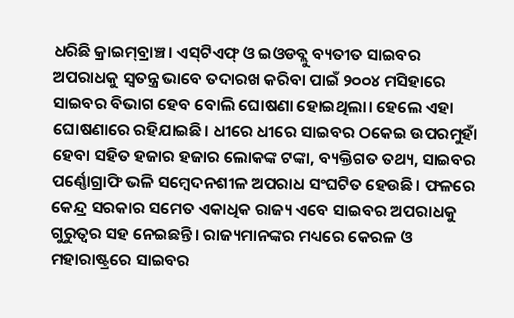ଧରିଛି କ୍ରାଇମ୍‌ବ୍ରାଞ୍ଚ। ଏସ୍‌ଟିଏଫ୍ ଓ ଇଓଡବ୍ଲୁ ବ୍ୟତୀତ ସାଇବର ଅପରାଧକୁ ସ୍ବତନ୍ତ୍ର ଭାବେ ତଦାରଖ କରିବା ପାଇଁ ୨୦୦୪ ମସିହାରେ ସାଇବର ବିଭାଗ ହେବ ବୋଲି ଘୋଷଣା ହୋଇଥିଲା। ହେଲେ ଏହା ଘୋଷଣାରେ ରହିଯାଇଛି। ଧୀରେ ଧୀରେ ସାଇବର ଠକେଇ ଉପରମୁହାଁ ହେବା ସହିତ ହଜାର ହଜାର ଲୋକଙ୍କ ଟଙ୍କା, ବ୍ୟକ୍ତିଗତ ତଥ୍ୟ, ସାଇବର ପର୍ଣ୍ଣୋଗ୍ରାଫି ଭଳି ସମ୍ବେଦନଶୀଳ ଅପରାଧ ସଂଘଟିତ ହେଉଛି। ଫଳରେ କେନ୍ଦ୍ର ସରକାର ସମେତ ଏକାଧିକ ରାଜ୍ୟ ଏବେ ସାଇବର ଅପରାଧକୁ ଗୁରୁତ୍ବର ସହ ନେଇଛନ୍ତି। ରାଜ୍ୟମାନଙ୍କର ମଧ୍ୟରେ କେରଳ ଓ ମହାରାଷ୍ଟ୍ରରେ ସାଇବର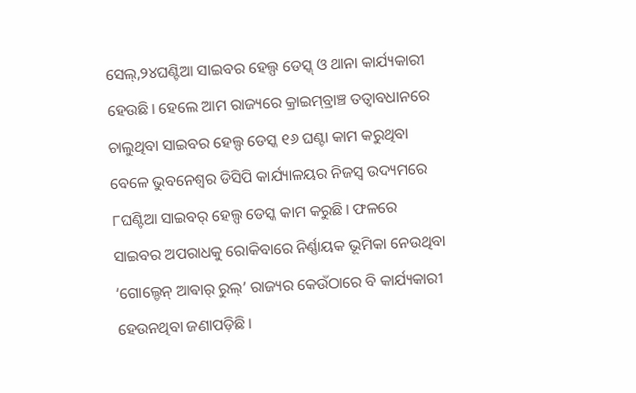ସେଲ୍,୨୪ଘଣ୍ଟିଆ ସାଇବର ହେଲ୍ପ ଡେସ୍କ୍ ଓ ଥାନା କାର୍ଯ୍ୟକାରୀ ହେଉଛି। ହେଲେ ଆମ ରାଜ୍ୟରେ କ୍ରାଇମ୍‌ବ୍ରାଞ୍ଚ ତତ୍ବାବଧାନରେ ଚାଲୁଥିବା ସାଇବର ହେଲ୍ପ ଡେସ୍କ ୧୬ ଘଣ୍ଟା କାମ କରୁଥିବା ବେଳେ ଭୁବନେଶ୍ବର ଡିସିପି କାର୍ଯ୍ୟାଳୟର ନିଜସ୍ବ ଉଦ୍ୟମରେ ୮ଘଣ୍ଟିଆ ସାଇବର୍ ହେଲ୍ପ ଡେସ୍କ କାମ କରୁଛି। ଫଳରେ ସାଇବର ଅପରାଧକୁ ରୋକିବାରେ ନିର୍ଣ୍ଣାୟକ ଭୂମିକା ନେଉଥିବା ‘ଗୋଲ୍ଡେନ୍ ଆଵାର୍ ରୁଲ୍’ ରାଜ୍ୟର କେଉଁଠାରେ ବି କାର୍ଯ୍ୟକାରୀ ହେଉନଥିବା ଜଣାପଡ଼ିଛି।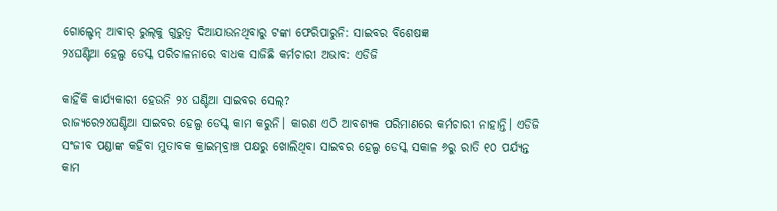ଗୋଲ୍ଡେନ୍ ଆଵାର୍ ରୁଲ୍‌କୁ ଗୁରୁତ୍ବ ଦିଆଯାଉନଥିବାରୁ ଟଙ୍କା ଫେରିପାରୁନି: ସାଇବର ବିଶେଷଜ୍ଞ
୨୪ଘଣ୍ଟିଆ ହେଲ୍ପ ଡେସ୍କ ପରିଚାଳନାରେ ବାଧକ ସାଜିଛି କର୍ମଚାରୀ ଅଭାବ: ଏଡିଜି

କାହିଁକି କାର୍ଯ୍ୟକାରୀ ହେଉନି ୨୪ ଘଣ୍ଟିଆ ସାଇବର ସେଲ୍?
ରାଜ୍ୟରେ୨୪ଘଣ୍ଟିଆ ସାଇବର ହେଲ୍ପ ଡେସ୍କ୍ କାମ କରୁନି। କାରଣ ଏଠି ଆବଶ୍ୟକ ପରିମାଣରେ କର୍ମଚାରୀ ନାହାନ୍ତି। ଏଡିଜି ସଂଜୀବ ପଣ୍ଡାଙ୍କ କହିବା ମୁତାବକ କ୍ରାଇମ୍‌ବ୍ରାଞ୍ଚ ପକ୍ଷରୁ ଖୋଲିଥିବା ସାଇବର ହେଲ୍ପ ଡେସ୍କ ସକାଳ ୬ରୁ ରାତି ୧୦ ପର୍ଯ୍ୟନ୍ତ କାମ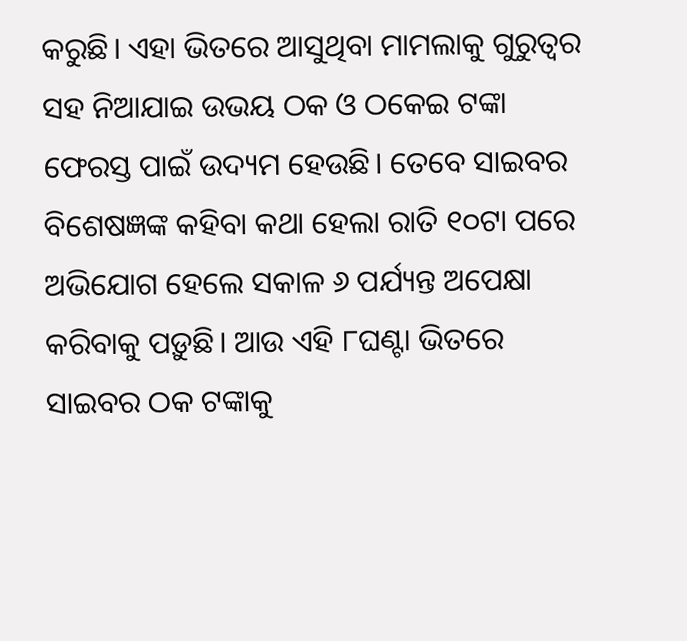କରୁଛି। ଏହା ଭିତରେ ଆସୁଥିବା ମାମଲାକୁ ଗୁରୁତ୍ବର ସହ ନିଆଯାଇ ଉଭୟ ଠକ ଓ ଠକେଇ ଟଙ୍କା ଫେରସ୍ତ ପାଇଁ ଉଦ୍ୟମ ହେଉଛି। ତେବେ ସାଇବର ବିଶେଷଜ୍ଞଙ୍କ କହିବା କଥା ହେଲା ରାତି ୧୦ଟା ପରେ ଅଭିଯୋଗ ହେଲେ ସକାଳ ୬ ପର୍ଯ୍ୟନ୍ତ ଅପେକ୍ଷା କରିବାକୁ ପଡ଼ୁଛି। ଆଉ ଏହି ୮ଘଣ୍ଟା ଭିତରେ ସାଇବର ଠକ ଟଙ୍କାକୁ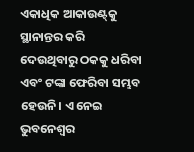ଏକାଧିକ ଆକାଉଣ୍ଟ୍‌କୁ ସ୍ଥାନାନ୍ତର କରି ଦେଉଥିବାରୁ ଠକକୁ ଧରିବା ଏବଂ ଟଙ୍କା ଫେରିବା ସମ୍ଭବ ହେଉନି। ଏ ନେଇ ଭୁବନେଶ୍ବର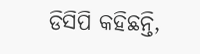ଡିସିପି କହିଛନ୍ତି,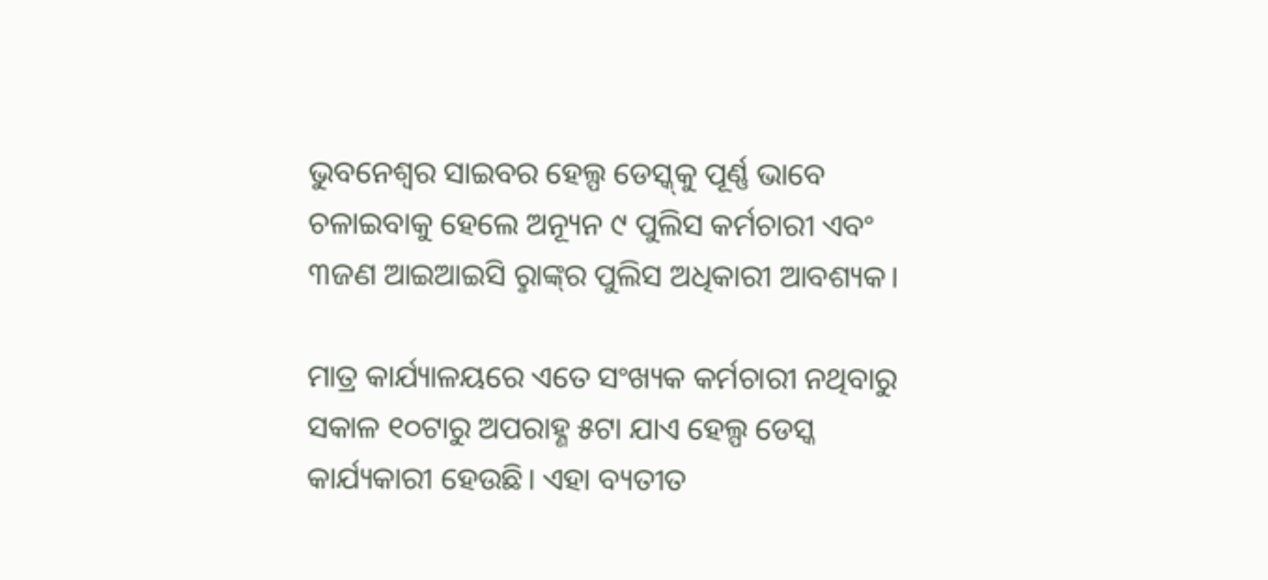ଭୁବନେଶ୍ବର ସାଇବର ହେଲ୍ପ ଡେସ୍କ୍‌କୁ ପୂର୍ଣ୍ଣ ଭାବେ ଚଳାଇବାକୁ ହେଲେ ଅନ୍ୟୂନ ୯ ପୁଲିସ କର୍ମଚାରୀ ଏବଂ ୩ଜଣ ଆଇଆଇସି ରୢାଙ୍କ୍‌ର ପୁଲିସ ଅଧିକାରୀ ଆବଶ୍ୟକ।

ମାତ୍ର କାର୍ଯ୍ୟାଳୟରେ ଏତେ ସଂଖ୍ୟକ କର୍ମଚାରୀ ନଥିବାରୁ ସକାଳ ୧୦ଟାରୁ ଅପରାହ୍ଣ ୫ଟା ଯାଏ ହେଲ୍ପ ଡେସ୍କ କାର୍ଯ୍ୟକାରୀ ହେଉଛି। ଏହା ବ୍ୟତୀତ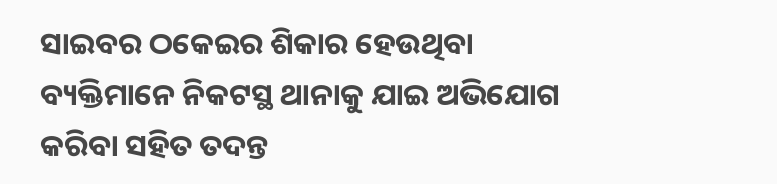ସାଇବର ଠକେଇର ଶିକାର ହେଉଥିବା ବ୍ୟକ୍ତିମାନେ ନିକଟସ୍ଥ ଥାନାକୁ ଯାଇ ଅଭିଯୋଗ କରିବା ସହିତ ତଦନ୍ତ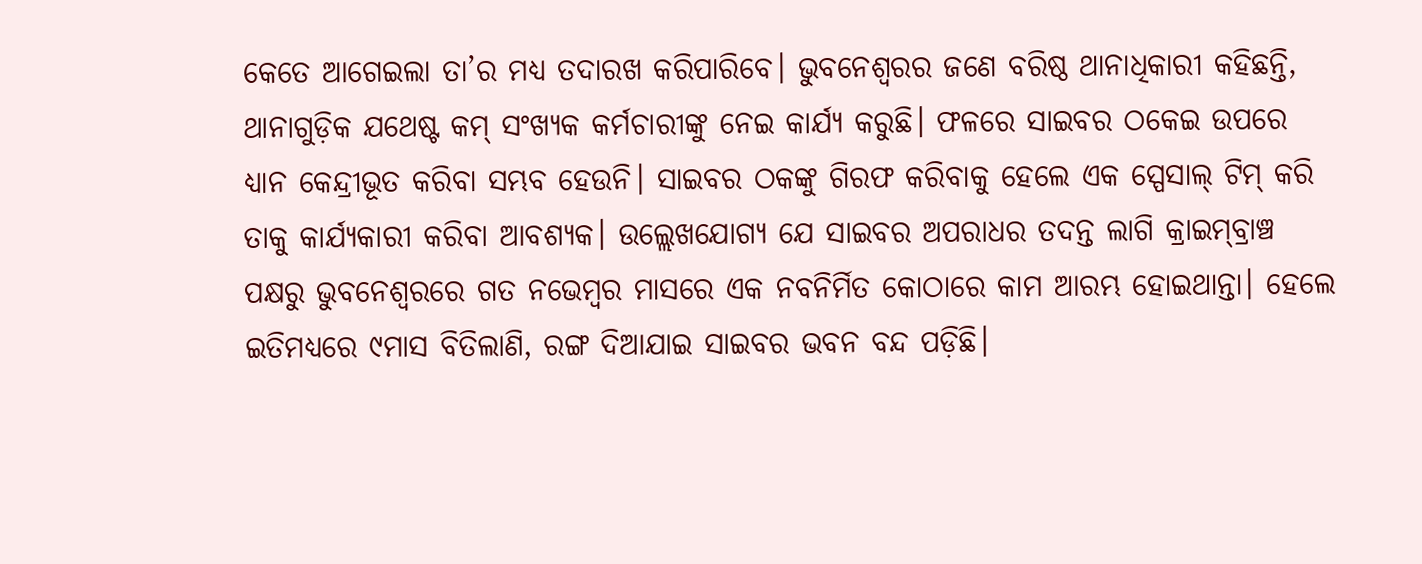କେତେ ଆଗେଇଲା ତା’ର ମଧ୍ୟ ତଦାରଖ କରିପାରିବେ। ଭୁବନେଶ୍ବରର ଜଣେ ବରିଷ୍ଠ ଥାନାଧିକାରୀ କହିଛନ୍ତି, ଥାନାଗୁଡ଼ିକ ଯଥେଷ୍ଟ କମ୍ ସଂଖ୍ୟକ କର୍ମଚାରୀଙ୍କୁ ନେଇ କାର୍ଯ୍ୟ କରୁଛି। ଫଳରେ ସାଇବର ଠକେଇ ଉପରେ ଧ୍ୟାନ କେନ୍ଦ୍ରୀଭୂତ କରିବା ସମ୍ଭବ ହେଉନି। ସାଇବର ଠକଙ୍କୁ ଗିରଫ କରିବାକୁ ହେଲେ ଏକ ସ୍ପେସାଲ୍ ଟିମ୍ କରି ତାକୁ କାର୍ଯ୍ୟକାରୀ କରିବା ଆବଶ୍ୟକ। ଉଲ୍ଲେଖଯୋଗ୍ୟ‌ ଯେ ସାଇବର ଅପରାଧର ତଦନ୍ତ ଲାଗି କ୍ରାଇମ୍‌ବ୍ରାଞ୍ଚ ପକ୍ଷରୁ ଭୁବନେଶ୍ବରରେ ଗତ ନଭେମ୍ବର ମାସରେ ଏକ ନବନିର୍ମିତ କୋଠାରେ କାମ ଆରମ୍ଭ ହୋଇଥାନ୍ତା। ହେଲେ ଇତିମଧ୍ୟରେ ୯ମାସ ବିତିଲାଣି, ରଙ୍ଗ ଦିଆଯାଇ ସାଇବର ଭବନ ବନ୍ଦ ପଡ଼ିଛି।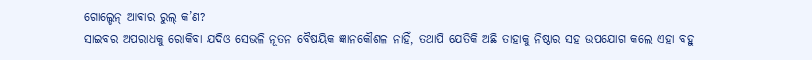ଗୋଲ୍ଡେନ୍ ଆଵାର ରୁଲ୍ କ’ଣ?
ସାଇବର ଅପରାଧକୁ ରୋକିବା ଯଦିଓ ସେଭଳି ନୂତନ ବୈଷୟିକ ଜ୍ଞାନକୌଶଳ ନାହିଁ, ତଥାପି ଯେତିକି ଅଛି ତାହାକୁ ନିଷ୍ଠାର ସହ ଉପଯୋଗ କଲେ ଏହା ବହୁ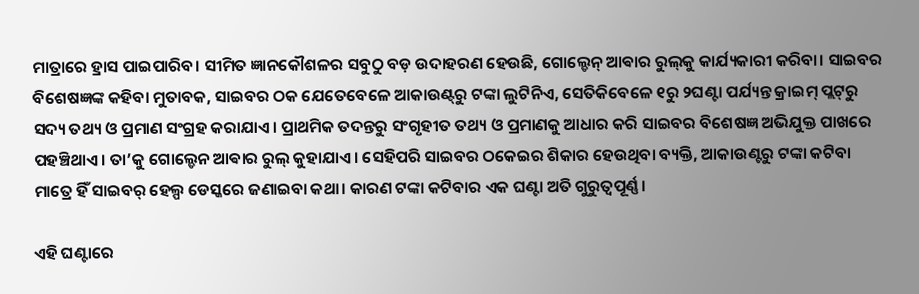ମାତ୍ରାରେ ହ୍ରାସ ପାଇପାରିବ। ସୀମିତ ଜ୍ଞାନକୌଶଳର ସବୁଠୁ ବଡ଼ ଉଦାହରଣ ହେଉଛି, ଗୋଲ୍ଡେନ୍ ଆଵାର ରୁଲ୍‌କୁ କାର୍ଯ୍ୟକାରୀ କରିବା। ସାଇବର ବିଶେଷଜ୍ଞଙ୍କ କହିବା ମୁତାବକ, ସାଇବର ଠକ ଯେତେବେଳେ ଆକାଉଣ୍ଟ୍‌ରୁ ଟଙ୍କା ଲୁଟିନିଏ, ସେତିକିବେଳେ ୧ରୁ ୨ଘଣ୍ଟା ପର୍ଯ୍ୟନ୍ତ କ୍ରାଇମ୍ ପ୍ଲଟ୍‌ରୁ ସଦ୍ୟ ତଥ୍ୟ ଓ ପ୍ରମାଣ ସଂଗ୍ରହ କରାଯାଏ। ପ୍ରାଥମିକ ତଦନ୍ତରୁ ସଂଗୃହୀତ ତଥ୍ୟ ଓ ପ୍ରମାଣକୁ ଆଧାର କରି ସାଇବର ବିଶେଷଜ୍ଞ ଅଭିଯୁକ୍ତ ପାଖରେ ପହଞ୍ଚିଥାଏ। ତା’କୁ ଗୋଲ୍ଡେନ ଆଵାର ରୁଲ୍ କୁହାଯାଏ। ସେହିପରି ସାଇବର ଠକେଇର ଶିକାର ହେଉଥିବା ବ୍ୟକ୍ତି, ଆକାଉଣ୍ଟରୁ ଟଙ୍କା କଟିବା ମାତ୍ରେ ହିଁ ସାଇବର୍ ହେଲ୍ପ ଡେସ୍କରେ ଜଣାଇବା କଥା। କାରଣ ଟଙ୍କା କଟିବାର ଏକ ଘଣ୍ଟା ଅତି ଗୁରୁତ୍ବପୂର୍ଣ୍ଣ।

ଏହି ଘଣ୍ଟାରେ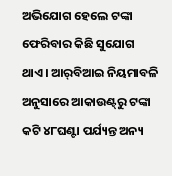ଅଭିଯୋଗ ହେଲେ ଟଙ୍କା ଫେରିବାର କିଛି ସୁଯୋଗ ଥାଏ। ଆର୍‌ବିଆଇ ନିୟମାବଳି ଅନୁସାରେ ଆକାଉଣ୍ଟ୍‌ରୁ ଟଙ୍କା କଟି ୪୮ଘଣ୍ଟା ପର୍ଯ୍ୟନ୍ତ ଅନ୍ୟ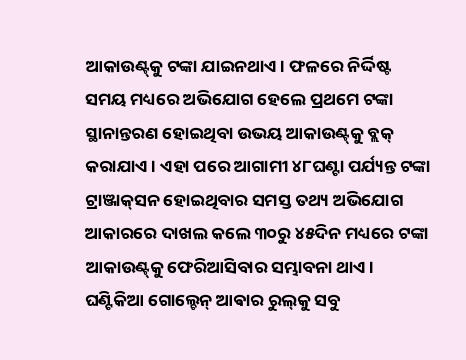ଆକାଉଣ୍ଟ୍‌କୁ ଟଙ୍କା ଯାଇନଥାଏ। ଫଳରେ ନିର୍ଦ୍ଦିଷ୍ଟ ସମୟ ମଧ୍ୟରେ ଅଭିଯୋଗ ହେଲେ ପ୍ରଥମେ ଟଙ୍କା ସ୍ଥାନାନ୍ତରଣ ହୋଇଥିବା ଉଭୟ ଆକାଉଣ୍ଟ୍‌କୁ ବ୍ଲକ୍ କରାଯାଏ। ଏହା ପରେ ଆଗାମୀ ୪୮ଘଣ୍ଟା ପର୍ଯ୍ୟନ୍ତ ଟଙ୍କା ଟ୍ରାଞ୍ଜାକ୍‌ସନ ହୋଇଥିବାର ସମସ୍ତ ତଥ୍ୟ ଅଭିଯୋଗ ଆକାରରେ ଦାଖଲ କଲେ ୩୦ରୁ ୪୫ଦିନ ମଧ୍ୟରେ ଟଙ୍କା ଆକାଉଣ୍ଟ୍‌କୁ ଫେରିଆସିବାର ସମ୍ଭାବନା ଥାଏ। ଘଣ୍ଟିକିଆ ଗୋଲ୍ଚେନ୍ ଆଵାର ରୁଲ୍‌କୁ ସବୁ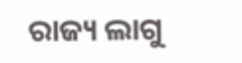ରାଜ୍ୟ ଲାଗୁ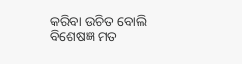କରିବା ଉଚିତ ବୋଲି ବିଶେଷଜ୍ଞ ମତ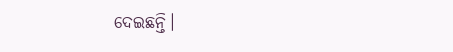ଦେଇଛନ୍ତି।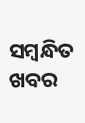ସମ୍ବନ୍ଧିତ ଖବର